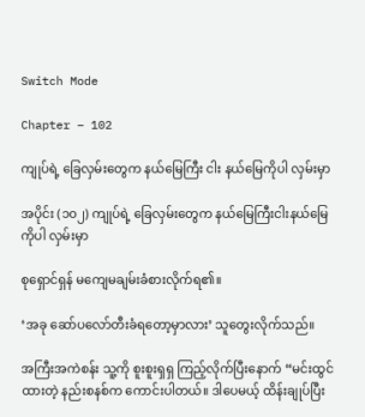Switch Mode

Chapter – 102

ကျုပ်ရဲ့ ခြေလှမ်းတွေက နယ်မြေကြီး ငါး နယ်မြေကိုပါ လှမ်းမှာ

အပိုင်း (၁၀၂) ကျုပ်ရဲ့ ခြေလှမ်းတွေက နယ်မြေကြီးငါးနယ်မြေကိုပါ လှမ်းမှာ

စုရှောင်ရှန် မကျေမချမ်းခံစားလိုက်ရ၏။

‘အခု ဆော်ပလော်တီးခံရတော့မှာလား’ သူတွေးလိုက်သည်။

အကြီးအကဲစန်း သူ့ကို စူးစူးရှရှ ကြည့်လိုက်ပြီးနောက် “မင်းထွင်ထားတဲ့ နည်းစနစ်က ကောင်းပါတယ်။ ဒါပေမယ့် ထိန်းချုပ်ပြီး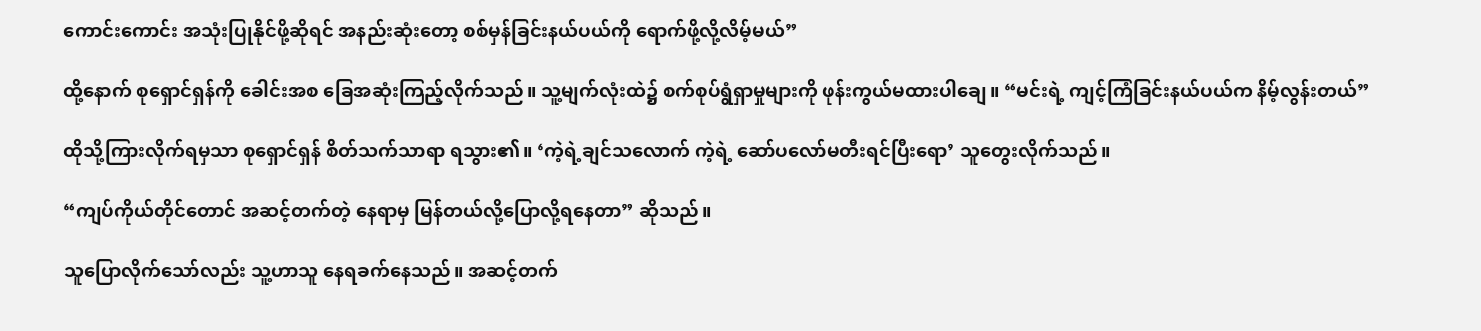ကောင်းကောင်း အသုံးပြုနိုင်ဖို့ဆိုရင် အနည်းဆုံးတော့ စစ်မှန်ခြင်းနယ်ပယ်ကို ရောက်ဖို့လို့လိမ့်မယ်”

ထို့နောက် စုရှောင်ရှန်ကို ခေါင်းအစ ခြေအဆုံးကြည့်လိုက်သည်။ သူ့မျက်လုံးထဲ၌ စက်စုပ်ရွံရှာမှုများကို ဖုန်းကွယ်မထားပါချေ။ “မင်းရဲ့ ကျင့်ကြံခြင်းနယ်ပယ်က နိမ့်လွန်းတယ်”

ထိုသို့ကြားလိုက်ရမှသာ စုရှောင်ရှန် စိတ်သက်သာရာ ရသွား၏။ ‘ကဲ့ရဲ့ချင်သလောက် ကဲ့ရဲ့ ဆော်ပလော်မတီးရင်ပြီးရော’ သူတွေးလိုက်သည်။

“ကျပ်ကိုယ်တိုင်တောင် အဆင့်တက်တဲ့ နေရာမှ မြန်တယ်လို့ပြော‌လို့ရနေတာ” ဆိုသည်။

သူပြောလိုက်သော်လည်း သူ့ဟာသူ နေရခက်နေသည်။ အဆင့်တက်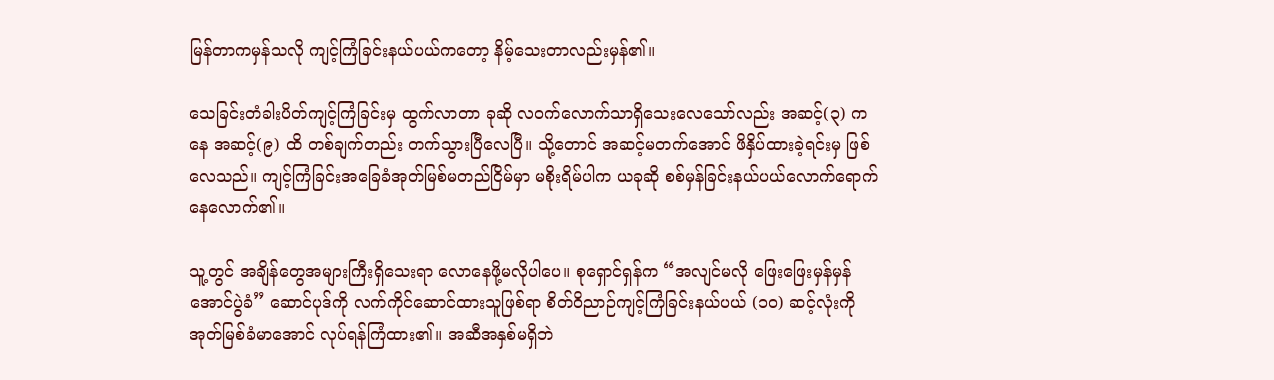မြန်တာကမှန်သလို ကျင့်ကြံခြင်းနယ်ပယ်ကတော့ နိမ့်သေးတာလည်းမှန်၏။

သေခြင်းတံခါးပိတ်ကျင့်ကြံခြင်းမှ ထွက်လာတာ ခုဆို လ၀က်လောက်သာရှိသေးလေသော်လည်း အဆင့်(၃) ကနေ အဆင့်(၉) ထိ တစ်ချက်တည်း တက်သွားပြီလေပြီ။ သို့တောင် အဆင့်မတက်အောင် ဖိနှိပ်ထားခဲ့ရင်းမှ ဖြစ်လေသည်။ ကျင့်ကြံခြင်းအခြေခံအုတ်မြစ်မတည်ငြိမ်မှာ မစိုးရိမ်‌ပါက ယခုဆို စစ်မှန်ခြင်းနယ်ပယ်လောက်ရောက်နေလောက်၏။

သူ့တွင် အချိန်တွေအများကြီးရှိသေးရာ လောနေဖို့မလိုပါပေ။ စုရှောင်ရှန်က “အလျင်မလို ဖြေးဖြေးမှန်မှန်အောင်ပွဲခံ” ဆောင်ပုဒ်ကို လက်ကိုင်ဆောင်ထားသူဖြစ်ရာ စိတ်ဝိညာဉ်ကျင့်ကြံခြင်းနယ်ပယ် (၁၀) ဆင့်လုံးကို အုတ်မြစ်ခံမာအောင် လုပ်ရန်ကြံထား၏။ အဆီအနှစ်မရှိဘဲ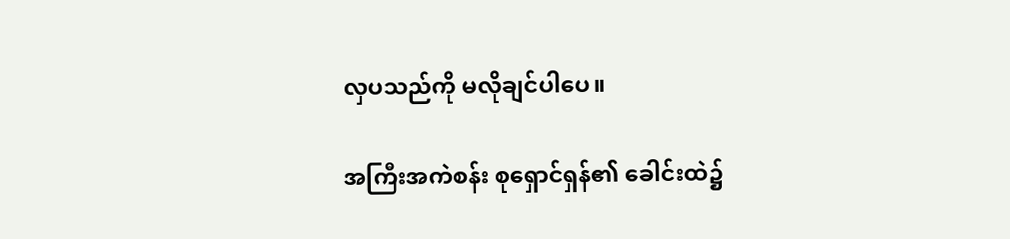လှပသည်ကို မလိုချင်ပါပေ။

အကြီးအကဲစန်း စုရှောင်ရှန်၏ ခေါင်းထဲ၌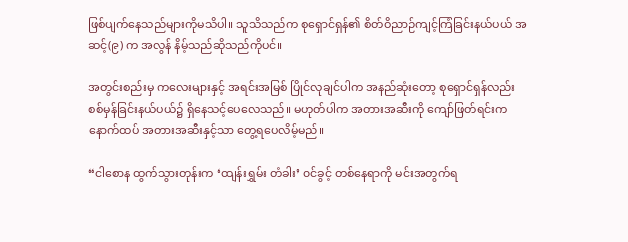ဖြစ်ပျက်နေသည်များကိုမသိပါ။ သူသိသည်က စုရှောင်ရှန်၏ စိတ်ဝိညာဉ်ကျင့်ကြံခြင်းနယ်ပယ် အဆင့်(၉) က အလွန် နိမ့်သည်ဆိုသည်ကိုပင်။

အတွင်းစည်းမှ ကလေးများနှင့် အရင်းအမြစ် ပြိုင်လုချင်ပါက အနည်ဆုံးတော့ စုရှောင်ရှန်လည်း စစ်မှန်ခြင်းနယ်ပယ်၌ ရှိနေသင့်ပေလေသည်။ မဟုတ်ပါက အတားအဆီးကို ကျော်ဖြတ်ရင်းက နောက်ထပ် အတားအဆီးနှင့်သာ တွေ့ရပေလိမ့်မည်။

“ငါစောန ထွက်သွားတုန်းက ‘ထျန်းရွှမ်း တံခါး’ ၀င်ခွင့် တစ်နေရာကို မင်းအတွက်ရ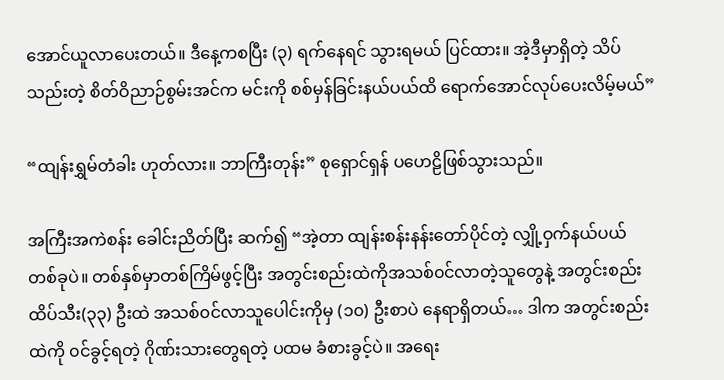အောင်ယူလာပေးတယ်။ ဒီနေ့ကစပြီး (၃) ရက်နေရင် သွားရမယ် ပြင်ထား။ အဲ့ဒီမှာရှိတဲ့ သိပ်သည်းတဲ့ စိတ်ဝိညာဉ်စွမ်းအင်က မင်းကို စစ်မှန်ခြင်းနယ်ပယ်ထိ ရောက်အောင်လုပ်ပေးလိမ့်မယ်”

“ထျန်းရွှမ်တံခါး ဟုတ်လား။ ဘာကြီးတုန်း” စုရှောင်ရှန် ပဟေဠိဖြစ်သွားသည်။

အကြီးအကဲစန်း ခေါင်းညိတ်ပြီး ဆက်၍ “အဲ့တာ ထျန်းစန်းနန်းတော်ပိုင်တဲ့ လျှို့ဝှက်နယ်ပယ် တစ်ခုပဲ။ တစ်နှစ်မှာတစ်ကြိမ်ဖွင့်ပြီး အတွင်းစည်းထဲကိုအသစ်၀င်လာတဲ့သူတွေနဲ့ အတွင်းစည်း ထိပ်သီး(၃၃) ဦးထဲ အသစ်၀င်လာသူပေါင်းကိုမှ (၁၀) ဦးစာပဲ နေရာရှိတယ်… ဒါက အတွင်းစည်းထဲကို ၀င်ခွင့်ရတဲ့ ဂိုဏ်းသားတွေရတဲ့ ပထမ ခံစားခွင့်ပဲ။ အရေး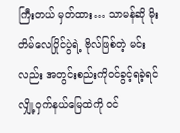ကြီးတယ် မှတ်ထား… သာမန်ဆို မိုးတိမ်လေပြိုင်ပွဲရဲ့ ဗိုလ်ဖြစ်တဲ့ မင်းလည်း အတွင်းစည်းကို၀င်ခွင့်ရခဲ့ရင် လျှို့ဝှက်နယ်မြေထဲကို ၀င်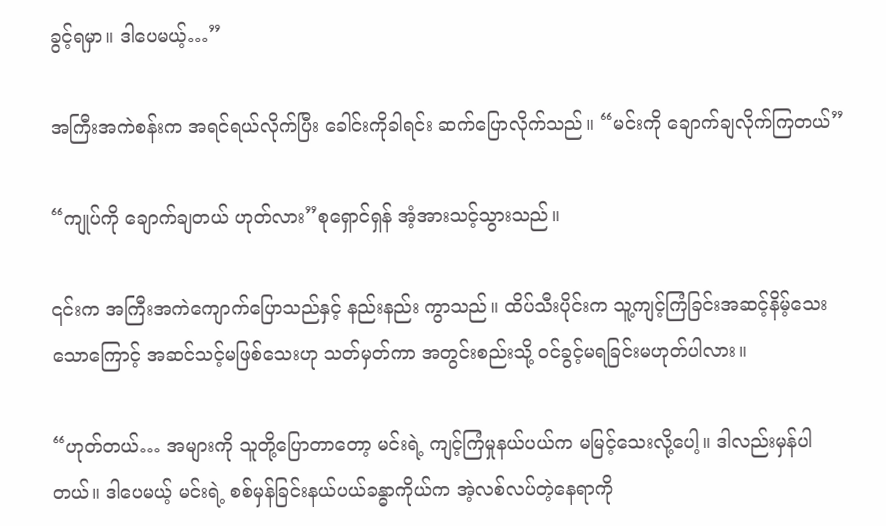ခွင့်ရမှာ။ ဒါပေမယ့်…”

အကြီးအကဲစန်းက အရင်ရယ်လိုက်ပြီး ခေါင်းကိုခါရင်း ဆက်ပြောလိုက်သည်။ “မင်းကို ချောက်ချလိုက်ကြတယ်”

“ကျုပ်ကို ချောက်ချတယ် ဟုတ်လား”စုရှောင်ရှန် အံ့အားသင့်သွားသည်။

၎င်းက အကြီးအကဲကျောက်ပြောသည်နှင့် နည်းနည်း ကွာသည်။ ထိပ်သီးပိုင်းက သူ့ကျင့်ကြံခြင်းအဆင့်နိမ့်သေးသောကြောင့် အဆင်သင့်မဖြစ်သေးဟု သတ်မှတ်ကာ အတွင်းစည်းသို့ ၀င်ခွင့်မရခြင်းမဟုတ်ပါလား။

“ဟုတ်တယ်… အများကို သူတို့ပြောတာတော့ မင်းရဲ့ ကျင့်ကြံမှုနယ်ပယ်က မမြင့်သေးလို့ပေါ့။ ဒါလည်းမှန်ပါတယ်။ ဒါပေမယ့် မင်းရဲ့ စစ်မှန်ခြင်းနယ်ပယ်ခန္ဓာကိုယ်က အဲ့လစ်လပ်တဲ့နေရာကို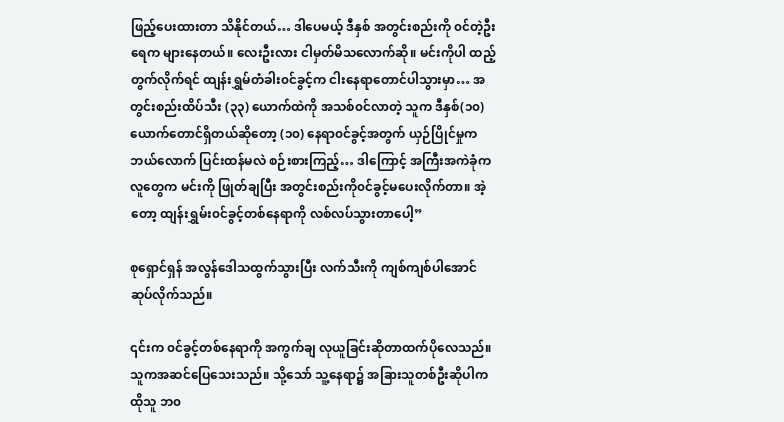ဖြည့်ပေးထားတာ သိနိုင်တယ်… ဒါပေမယ့် ဒီ‌နှစ် အတွင်းစည်းကို ၀င်တဲ့ဦးရေက များနေတယ်။ လေးဦးလား ငါမှတ်မိသ‌လောက်ဆို။ မင်းကိုပါ ထည့်တွက်လိုက်ရင် ထျန်းရွှမ်တံခါး၀င်ခွင့်က ငါးနေရာတောင်ပါသွားမှာ… အတွင်းစည်းထိပ်သီး (၃၃) ယောက်ထဲကို အသစ်၀င်လာတဲ့ သူက ဒီနှစ်(၁၀) ယောက်တောင်ရှိတယ်ဆိုတော့ (၁၀) နေရာ၀င်ခွင့်အတွက် ယှဉ်ပြိုင်မှုက ဘယ်လောက် ပြင်းထန်မလဲ စဉ်းစားကြည့်… ဒါကြောင့် အကြီးအကဲခုံက လူတွေက မင်းကို ဖြုတ်ချပြီး အတွင်းစည်းကို၀င်ခွင့်မပေးလိုက်တာ။ အဲ့တော့ ထျန်းရွှမ်း၀င်ခွင့်တစ်နေရာကို လစ်လပ်သွားတာပေါ့”

စုရှောင်ရှန် အလွန်ဒေါသထွက်သွားပြီး လက်သီးကို ကျစ်ကျစ်ပါအောင် ဆုပ်လိုက်သည်။

၎င်းက ၀င်ခွင့်တစ်နေရာကို ‌အကွက်ချ လုယူခြင်းဆိုတာထက်ပိုလေသည်။ သူကအဆင်ပြေသေးသည်။ သို့‌သော် သူ့နေရာ၌ အခြားသူတစ်ဦးဆိုပါက ထိုသူ ဘ၀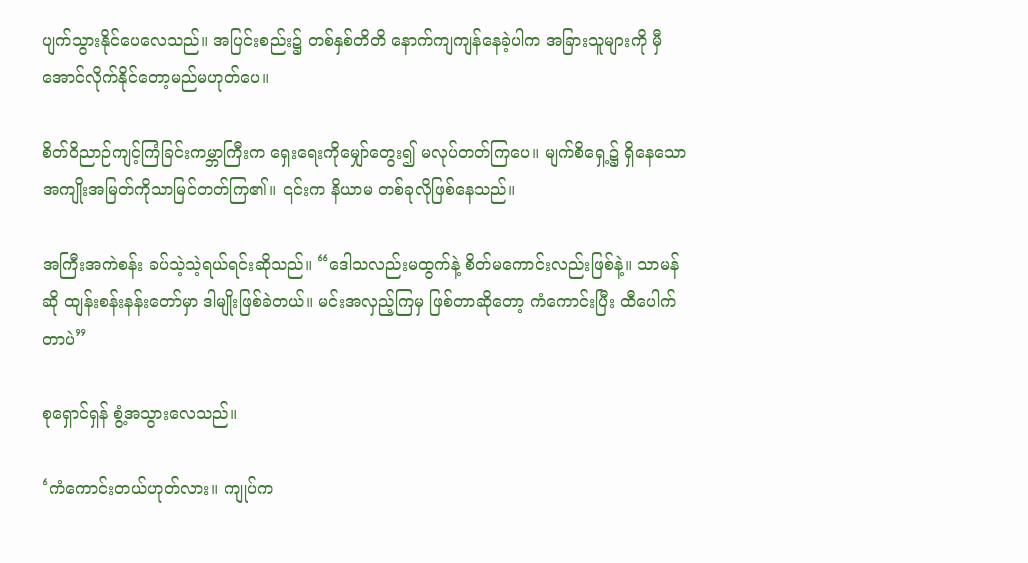ပျက်သွားနိုင်ပေလေသည်။ အပြင်းစည်း၌ တစ်နှစ်တိတိ နောက်ကျကျန်နေခဲ့ပါက အခြားသူများကို မှီအောင်လိုက်နိုင်တော့မည်မဟုတ်ပေ။

စိတ်ဝိညာဉ်ကျင့်ကြံခြင်းကမ္ဘာကြီးက ရှေးရေးကိုမျှော်တွေး၍ မလုပ်တတ်ကြပေ။ မျက်စိရှေ့၌ ရှိနေသော အကျိုးအမြတ်ကိုသာမြင်တတ်ကြ၏။ ၎င်းက နိယာမ တစ်ခုလိုဖြစ်နေသည်။

အကြီးအကဲစန်း ခပ်သဲ့သဲ့ရယ်ရင်းဆိုသည်။ “ဒေါသလည်းမထွက်နဲ့ စိတ်မကောင်းလည်းဖြစ်နဲ့။ သာမန်ဆို ထျန်းစန်းနန်းတော်မှာ ဒါမျိုးဖြစ်ခဲတယ်။ မင်းအလှည့်ကြမှ ဖြစ်တာဆိုတော့ ကံကောင်းပြီး ထီပေါက်တာပဲ”

စုရှောင်ရှန် စွံ့အသွားလေသည်။

‘ကံကောင်းတယ်ဟုတ်လား။ ကျုပ်က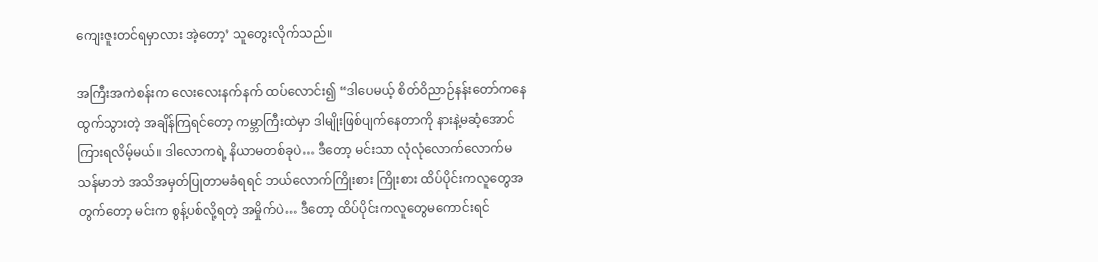ကျေး‌ဇူးတင်ရမှာလား အဲ့တော့’ သူတွေးလိုက်သည်။

အကြီးအကဲစန်းက လေးလေးနက်နက် ထပ်လောင်း၍ “ဒါပေမယ့် စိတ်ဝိညာဉ်နန်းတော်ကနေ ထွက်သွားတဲ့ အချိန်ကြရင်တော့ ကမ္ဘာကြီးထဲမှာ ဒါမျိုးဖြစ်ပျက်နေတာကို နားနဲ့မဆံ့အောင်ကြားရလိမ့်မယ်။ ဒါလောကရဲ့ နိယာမတစ်ခုပဲ… ဒီတော့ မင်းသာ လုံလုံလောက်လောက်မသန်မာဘဲ အသိအမှတ်ပြုတာမခံရရင် ဘယ်လောက်ကြိုးစား ကြိုးစား ထိပ်ပိုင်းကလူတွေအတွက်တော့ မင်းက စွန့်ပစ်လို့ရတဲ့ အမှိုက်ပဲ… ဒီတော့ ထိပ်ပိုင်းကလူတွေမကောင်းရင်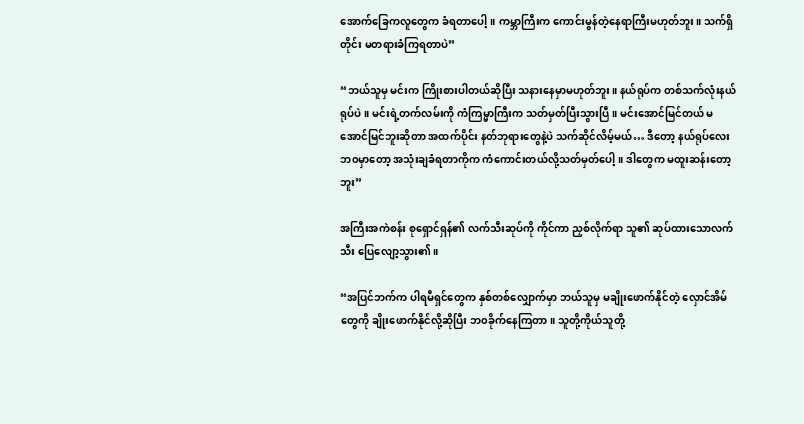အောက်ခြေကလူတွေက ခံရတာပေါ့။ ကမ္ဘာကြီးက ကောင်းမွန်တဲ့နေရာကြီးမဟုတ်ဘူး။ သက်ရှိတိုင်း မတရားခံကြရတာပဲ”

“ဘယ်သူမှ မင်းက ကြိုးစားပါတယ်ဆိုပြီး သနားနေမှာမဟုတ်ဘူး။ နယ်ရုပ်က တစ်သက်လုံးနယ်ရုပ်ပဲ။ မင်းရဲ့တက်လမ်းကို ကံကြမ္မာကြီးက သတ်မှတ်ပြီးသွားပြီ။ မင်းအောင်မြင်တယ် မအောင်မြင်ဘူးဆိုတာ အထက်ပိုင်း နတ်ဘုရားတွေနဲ့ပဲ သက်ဆိုင်လိမ့်မယ်… ဒီတော့ နယ်ရုပ်လေးဘ၀မှာတော့ အသုံးချခံရတာကိုက ကံကောင်းတယ်လို့သတ်မှတ်ပေါ့။ ဒါတွေက မထူးဆန်းတော့ဘူး”

အကြီးအကဲစန်း စုရှောင်ရှန်၏ လက်သီးဆုပ်ကို ကိုင်ကာ ညှစ်လိုက်ရာ သူ၏ ဆုပ်ထားသောလက်သီး ပြေလျော့သွား၏။

“အပြင်ဘက်က ပါရမီရှင်တွေက နှစ်တစ်လျှောက်မှာ ဘယ်သူမှ မချိုးဖောက်နိုင်တဲ့ လှောင်အိမ်တွေကို ချိုးဖောက်နိုင်လို့ဆိုပြီး ဘ၀ခိုက်နေကြတာ။ သူတို့ကိုယ်သူတို့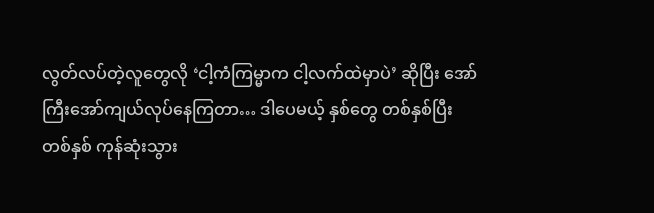လွတ်လပ်တဲ့လူတွေလို ‘ငါ့ကံကြမ္မာက ငါ့လက်ထဲမှာပဲ’ ဆိုပြီး အော်ကြီးအော်ကျယ်လုပ်နေကြတာ… ဒါပေမယ့် နှစ်တွေ တစ်နှစ်ပြီးတစ်နှစ် ကုန်‌ဆုံးသွား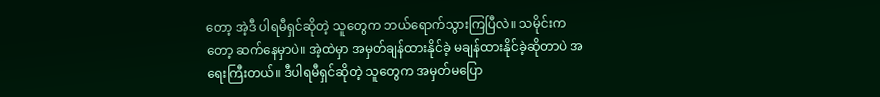တော့ အဲ့ဒီ ပါရမီရှင်ဆိုတဲ့ သူတွေက ဘယ်ရောက်သွားကြပြီလဲ။ သမိုင်းကတော့ ဆက်နေမှာပဲ။ အဲ့ထဲမှာ အမှတ်ချန်ထားနိုင်ခဲ့ မချန်ထားနိုင်ခဲ့ဆိုတာပဲ အရေးကြီးတယ်။ ဒီပါရမီရှင်ဆိုတဲ့ သူတွေက အမှတ်မပြော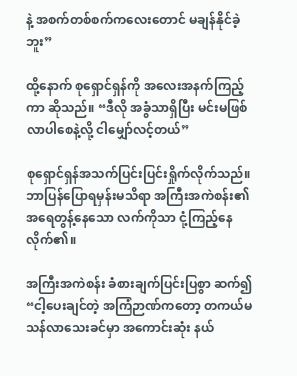နဲ့ အစက်တစ်စက်ကလေးတောင် မချန်နိုင်ခဲ့ဘူး”

ထို့နောက် စုရှောင်ရှန်ကို အလေးအနက်ကြည့်ကာ ဆိုသည်။ “ဒီလို အခွံသာရှိပြီး မင်းမဖြစ်လာပါစေနဲ့လို့ ငါမျှော်လင့်တယ်”

စုရှောင်ရှန်အသက်ပြင်းပြင်းရှိုက်လိုက်သည်။ ဘာပြန်ပြောရမှန်းမသိရာ အကြီးအကဲစန်း၏ အရေတွန့်နေသော လက်ကိုသာ ငုံ့ကြည့်နေလိုက်၏။

အကြီးအကဲစန်း ခံစားချက်ပြင်းပြစွာ ဆက်၍ “ငါ့ပေးချင်တဲ့ အကြံဉာဏ်ကတော့ တကယ်မသန်လာသေးခင်မှာ အကောင်းဆုံး နယ်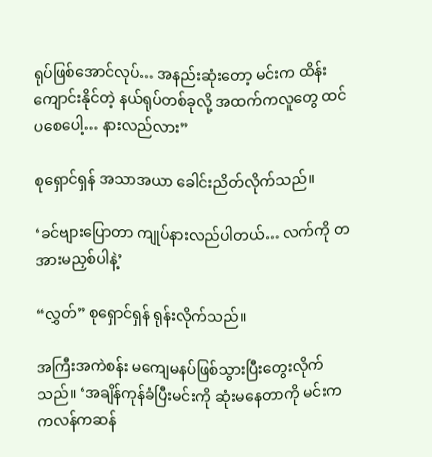ရုပ်ဖြစ်အောင်လုပ်… အနည်းဆုံးတော့ မင်းက ထိန်းကျောင်းနိုင်တဲ့ နယ်ရုပ်တစ်ခုလို့ အထက်ကလူတွေ ထင်ပစေပေါ့… နားလည်လား”

စုရှောင်ရှန် အသာအယာ ခေါင်းညိတ်လိုက်သည်။

‘ခင်ဗျားပြောတာ ကျုပ်နားလည်ပါတယ်… လက်ကို တအားမညှစ်ပါနဲ့’

“လွှတ်” စုရှောင်ရှန် ရုန်းလိုက်သည်။

အကြီးအကဲစန်း မကျေမနပ်ဖြစ်သွားပြီးတွေးလိုက်သည်။ ‘အချိန်ကုန်ခံပြီးမင်းကို ဆုံးမနေတာကို မင်းက ကလန်ကဆန်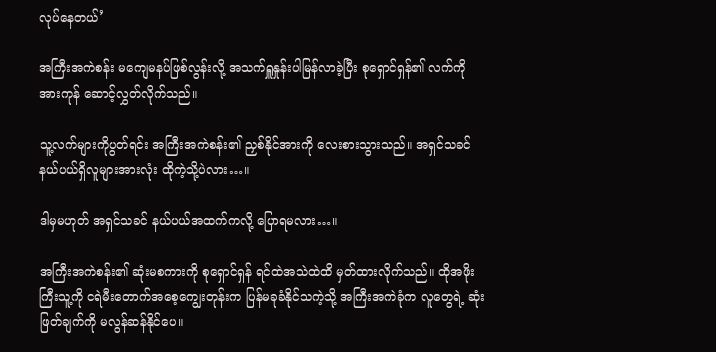လုပ်နေတယ်’

အကြီးအကဲစန်း မကျေမနပ်ဖြစ်လွန်းလို့ အသက်ရှူနှုန်းပါမြန်လာခဲ့ပြီး စုရှောင်ရှန်၏ လက်ကို အားကုန် ဆောင့်လွှတ်လိုက်သည်။

သူ့လက်များကိုပွတ်ရင်း အကြီးအကဲစန်း၏ ညှစ်နိုင်အားကို လေးစားသွားသည်။ အရှင်သခင်နယ်ပယ်ရှိလူများအားလုံး ထိုကဲ့သို့ပဲလား…။

ဒါမှမဟုတ် အရှင်သခင် နယ်ပယ်အထက်ကလို့ ပြောရမလား…။

အကြီးအကဲစန်း၏ ဆုံးမစကားကို စုရှောင်ရှန် ရင်ထဲအသဲထဲထိ မှတ်ထားလိုက်သည်။ ထိုအဖိုးကြီးသူ့ကို ငရဲမီးတောက်အစေ့ကျွေးတုန်းက ပြန်မခုခံနိုင်သကဲ့သို့ အကြီးအကဲခုံက လူတွေရဲ့ ဆုံးဖြတ်ချက်ကို မလွန်ဆန်နိုင်ပေ။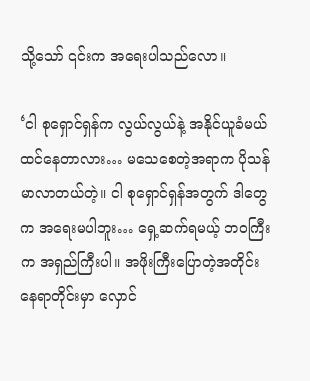သို့သော် ၎င်းက အရေးပါသည်လော။

‘ငါ စုရှောင်ရှန်က လွယ်လွယ်နဲ့ အနိုင်ယူခံမယ် ထင်နေတာလား… မသေစေတဲ့အရာက ပိုသန်မာလာတယ်တဲ့။ ငါ စုရှောင်ရှန်အတွက် ဒါတွေက အရေးမပါဘူး… ရှေ့ဆက်ရမယ့် ဘ၀ကြီးက အရှည်ကြီးပါ။ အဖိုးကြီးပြောတဲ့အတိုင်း နေရာတိုင်းမှာ လှောင်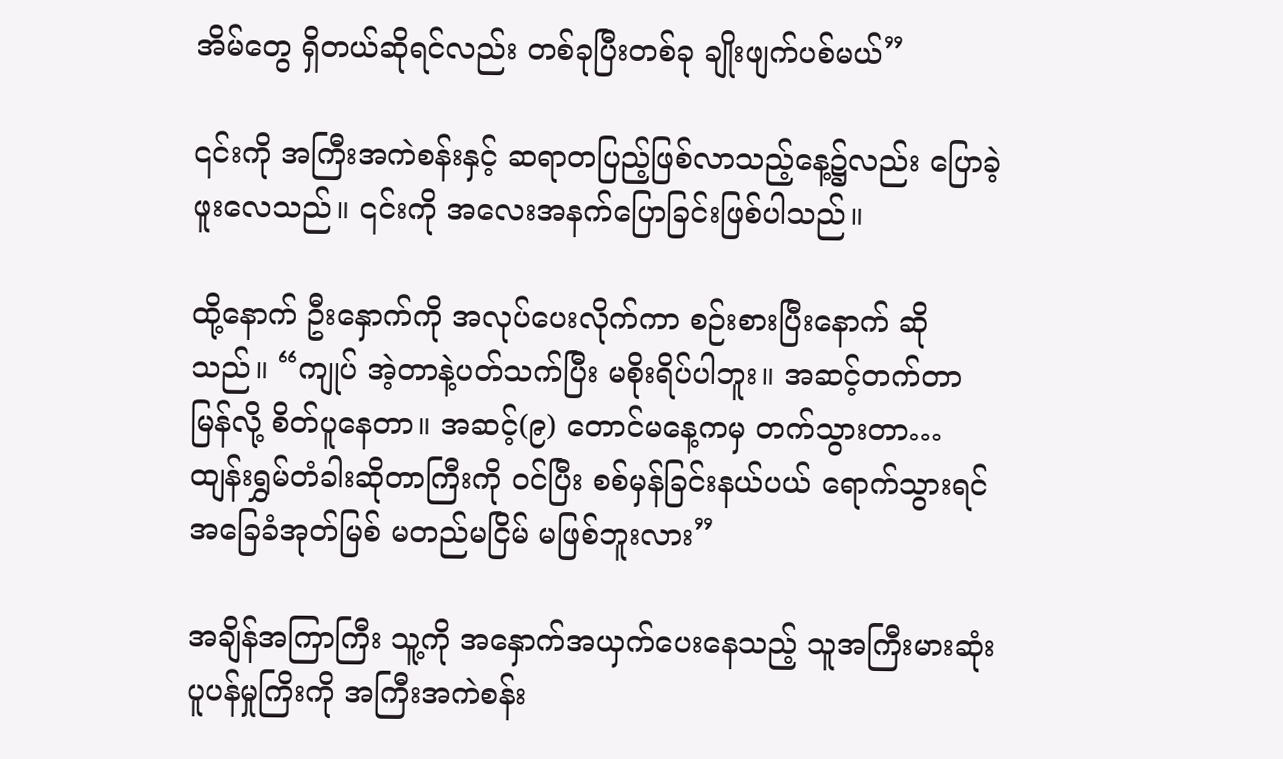အိမ်တွေ ရှိတယ်ဆိုရင်လည်း တစ်ခုပြီးတစ်ခု ချိုးဖျက်ပစ်မယ်”

၎င်းကို အကြီးအကဲစန်းနှင့် ဆရာတပြည့်ဖြစ်လာ‌သည့်နေ့၌လည်း ပြောခဲ့ဖူးလေသည်။ ၎င်းကို အလေးအနက်ပြောခြင်းဖြစ်ပါသည်။

ထို့နောက် ဦးနှောက်ကို အလုပ်ပေးလိုက်ကာ စဉ်းစားပြီးနောက် ဆိုသည်။ “ကျုပ် အဲ့တာနဲ့ပတ်သက်ပြီး မစိုးရိပ်ပါဘူး။ အဆင့်တက်တာမြန်လို့ စိတ်ပူနေတာ။ အဆင့်(၉) တောင်မနေ့ကမှ တက်သွားတာ… ထျန်းရွှမ်တံခါးဆိုတာကြီးကို ၀င်ပြီး စစ်မှန်ခြင်းနယ်ပယ် ရောက်သွားရင် အခြေခံအုတ်မြစ် မတည်မငြိမ် မဖြစ်ဘူးလား”

အချိန်အကြာကြီး သူ့ကို အနှောက်အယှက်ပေးနေသည့် သူအကြီးမားဆုံး ပူပန်မှုကြိးကို အကြီးအကဲစန်း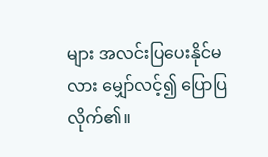များ အလင်းပြပေးနိုင်မလား မျှော်လင့်၍ ပြောပြလိုက်၏။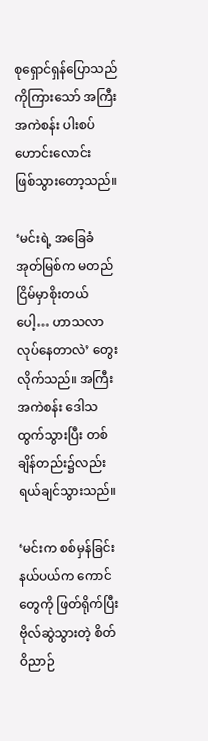စုရှောင်ရှန်ပြောသည်ကိုကြားသော် အကြီးအကဲစန်း ပါးစပ်ဟောင်းလောင်းဖြစ်‌သွားတော့သည်။

‘မင်းရဲ့ အခြေခံအုတ်မြစ်က မတည်ငြိမ်မှာစိုးတယ်ပေါ့… ဟာသလာလုပ်နေတာလဲ’ တွေးလိုက်သည်။ အကြီးအကဲစန်း ဒေါသထွက်သွားပြီး တစ်ချိန်တည်း၌လည်း ရယ်ချင်သွားသည်။

‘မင်းက စစ်မှန်ခြင်းနယ်ပယ်က ကောင်တွေကို ဖြတ်ရိုက်ပြီး ဗိုလ်ဆွဲသွားတဲ့ စိတ်ဝိညာဉ်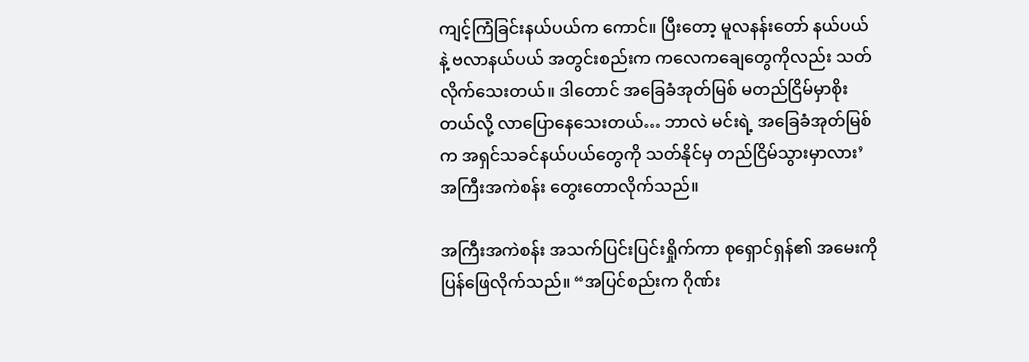ကျင့်ကြံခြင်းနယ်ပယ်က ကောင်။ ပြီးတော့ မူလနန်းတော် နယ်ပယ်နဲ့ ဗလာနယ်ပယ် အတွင်းစည်းက ကလေကချေတွေကိုလည်း သတ်လိုက်သေးတယ်။ ဒါတောင် အခြေခံအုတ်မြစ် မတည်ငြိမ်မှာစိုးတယ်လို့ လာပြောနေသေးတယ်… ဘာလဲ မင်းရဲ့ အခြေခံအုတ်မြစ်က အရှင်သခင်နယ်ပယ်တွေကို သတ်နိုင်မှ တည်ငြိမ်သွားမှာလား’ အကြီးအကဲစန်း တွေးတောလိုက်သည်။

အကြီးအကဲစန်း အသက်ပြင်းပြင်းရှိုက်ကာ စုရှောင်ရှန်၏ အမေးကို ပြန်ဖြေလိုက်သည်။ “အပြင်စည်းက ဂိုဏ်း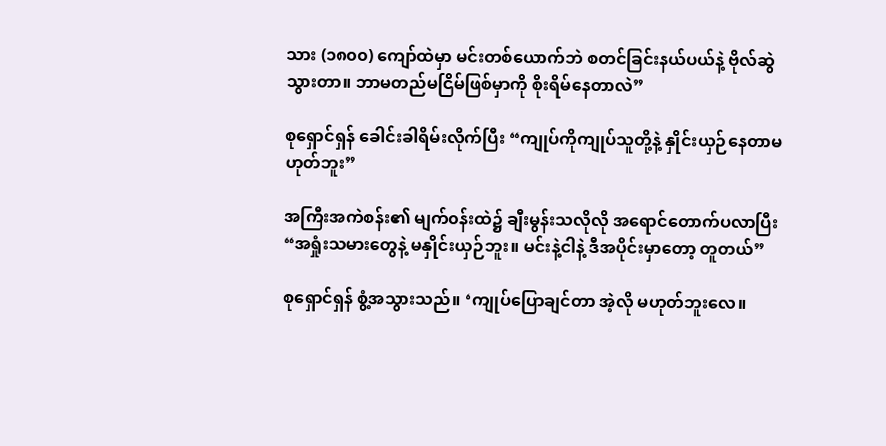သား (၁၈၀၀) ကျော်ထဲမှာ မင်းတစ်ယောက်ဘဲ စတင်ခြင်းနယ်ပယ်နဲ့ ဗိုလ်ဆွဲသွားတာ။ ဘာမတည်မငြိမ်ဖြစ်မှာကို စိုးရိမ်နေတာလဲ”

စုရှောင်ရှန် ခေါင်းခါရိမ်းလိုက်ပြီး “ကျုပ်ကိုကျုပ်သူတို့နဲ့ နှိုင်းယှဉ်နေတာမဟုတ်ဘူး”

အကြီးအကဲစန်း၏ မျက်၀န်းထဲ၌ ချီးမွန်းသလိုလို အရောင်တောက်ပလာပြီး “အရှုံးသမားတွေနဲ့ မနှိုင်းယှဉ်ဘူး။ မင်းနဲ့ငါနဲ့ ဒီအပိုင်းမှာတော့ တူတယ်”

စုရှောင်ရှန် စွံ့အသွားသည်။ ‘ကျုပ်ပြောချင်တာ အဲ့လို မဟုတ်ဘူးလေ။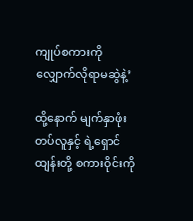ကျုပ်စကားကို လျှောက်လိုရာမဆွဲနဲ့’

ထို့နောက် မျက်နှာဖုံးတပ်လူနှင့် ရဲ့ရှောင်ထျန်းတို့ စကားဝိုင်းကို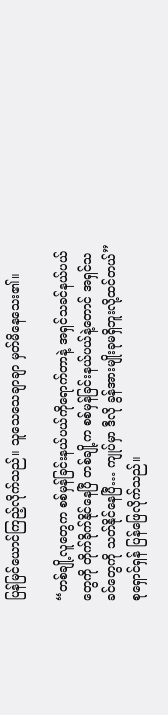ပြန်မြင်ယောင်ကြည့်လိုက်သည်။ ‌သူသေသေချာချာ မှတ်မိနေသေး၏။

“တစ်ချို့လူတွေက စစ်မှန်ခြင်းနယ်ပယ်ကိုရောက်တာနဲ့ အရှင်သခင်နယ်ပယ်တွေကို တိုက်ခိုက်နိုင်နေပြီ တစ်ချို့က စစ်မှန်ခြင်းနယ်ပယ်နဲ့တောင် အရှင်သခင်တွေကို သတ်နိုင်နေပြီ… ကျုပ်မှာ ဒီလို ခွန်အားမျိုးခုမရှိဘူးလို့ထင်တယ်” စုရှောင်ရှန် ပြန်ဖြေလိုက်သည်။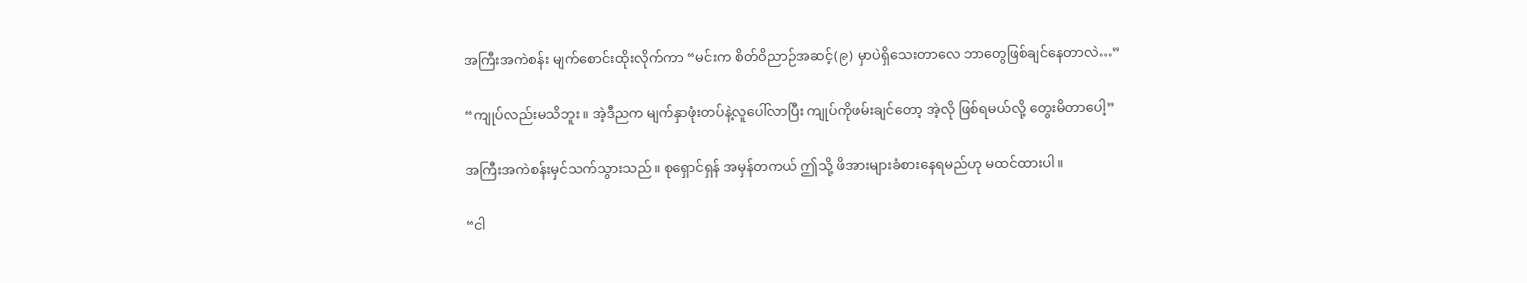အကြီးအကဲစန်း မျက်စောင်းထိုးလိုက်ကာ “မင်းက စိတ်ဝိညာဉ်အဆင့်(၉) မှာပဲရှိသေးတာလေ ဘာတွေဖြစ်ချင်နေတာလဲ…”

“ကျုပ်လည်းမသိဘူး။ အဲ့ဒီညက မျက်နှာဖုံးတပ်နဲ့လူပေါ်လာပြီး ကျုပ်ကိုဖမ်းချင်တော့ အဲ့လို ဖြစ်ရမယ်လို့ တွေးမိတာပေါ့”

အကြီးအကဲစန်းမှင်သက်သွားသည်။ စုရှောင်ရှန် အမှန်တကယ် ဤသို့ ဖိအားများခံစားနေရမည်ဟု မထင်ထားပါ။

“ငါ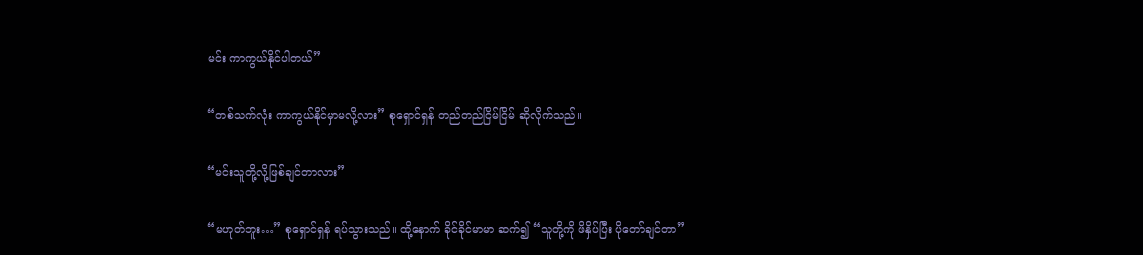မင်း ကာကွယ်နိုင်ပါတယ်”

“တစ်သက်လုံး ကာကွယ်နိုင်မှာမလို့လား” စုရှောင်ရှန် တည်တည်ငြိမ်ငြိမ် ဆိုလိုက်သည်။

“မင်းသူတို့လို့ဖြစ်ချင်တာလား”

“မဟုတ်ဘူး…” စုရှောင်ရှန် ရပ်သွားသည်။ ထို့နောက် ခိုင်ခိုင်မာမာ ဆက်၍ “သူတို့ကို ဖိနှိပ်ပြီး ပိုတော်ချင်တာ”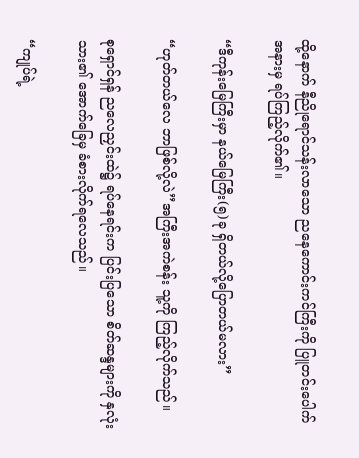ထို့နောက် နီညိုရောင်သန်းလာသော ညနေကောင်းကင်ကြီးကို ပြူတင်းပေါက် အနားမှ ရပ်ကြည့်လိုက်၏။

“ဒီကုန်းမြေကြီးမှာ နယ်‌မြေကြီး(၅)ခု ရှိတယ်လို့ပြောတယ်မလား”

“ဟုတ်တယ်လေ ဘာဖြစ်လို့လဲ”အကြီးအကဲစန်း သူ့ကို ကြည့်လိုက်သည်။

စုရှောင်ရှန် ညလေညှင်းထဲ၌ ရပ်နေရင်းက ပြင်းပြသော စိတ်ဆန္ဒများကို နှလုံးသား၏ အောက်ခြေမှ ခံစားလိုက်ရလေသည်။

“ကျုပ်ရဲ့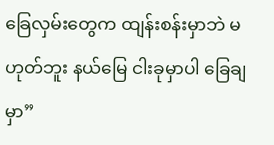ခြေလှမ်းတွေက ထျန်းစန်းမှာဘဲ မဟုတ်ဘူး နယ်မြေ ငါးခုမှာပါ ခြေချမှာ”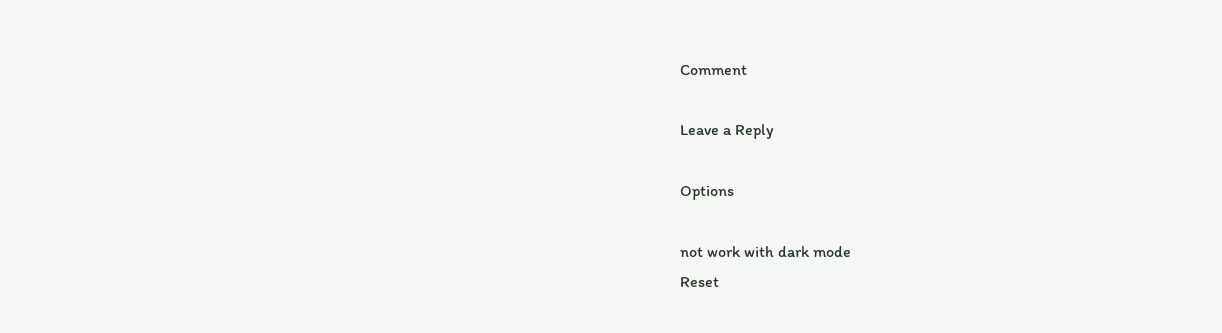Comment

Leave a Reply

Options

not work with dark mode
Reset